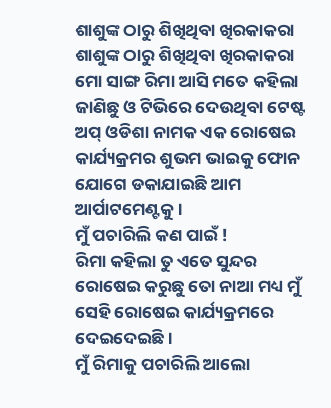ଶାଶୁଙ୍କ ଠାରୁ ଶିଖିଥିବା ଖିରକାକରା
ଶାଶୁଙ୍କ ଠାରୁ ଶିଖିଥିବା ଖିରକାକରା
ମୋ ସାଙ୍ଗ ରିମା ଆସି ମତେ କହିଲା ଜାଣିଛୁ ଓ ଟିଭିରେ ଦେଉଥିବା ଟେଷ୍ଟ ଅପ୍ ଓଡିଶା ନାମକ ଏକ ରୋଷେଇ କାର୍ଯ୍ୟକ୍ରମର ଶୁଭମ ଭାଇକୁ ଫୋନ ଯୋଗେ ଡକାଯାଇଛି ଆମ ଆର୍ପାଟମେଣ୍ଟକୁ।
ମୁଁ ପଚାରିଲି କଣ ପାଇଁ !
ରିମା କହିଲା ତୁ ଏତେ ସୁନ୍ଦର ରୋଷେଇ କରୁଛୁ ତୋ ନାଆ ମଧ୍ୟ ମୁଁ ସେହି ରୋଷେଇ କାର୍ଯ୍ୟକ୍ରମରେ ଦେଇଦେଇଛି।
ମୁଁ ରିମାକୁ ପଚାରିଲି ଆଲୋ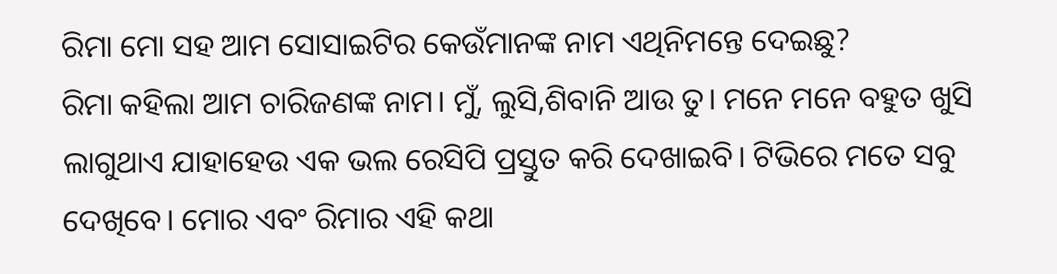ରିମା ମୋ ସହ ଆମ ସୋସାଇଟିର କେଉଁମାନଙ୍କ ନାମ ଏଥିନିମନ୍ତେ ଦେଇଛୁ?
ରିମା କହିଲା ଆମ ଚାରିଜଣଙ୍କ ନାମ। ମୁଁ, ଲୁସି,ଶିବାନି ଆଉ ତୁ। ମନେ ମନେ ବହୁତ ଖୁସି ଲାଗୁଥାଏ ଯାହାହେଉ ଏକ ଭଲ ରେସିପି ପ୍ରସ୍ତୁତ କରି ଦେଖାଇବି। ଟିଭିରେ ମତେ ସବୁ ଦେଖିବେ। ମୋର ଏବଂ ରିମାର ଏହି କଥା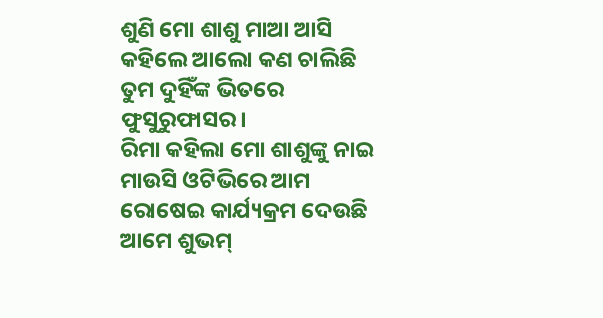ଶୁଣି ମୋ ଶାଶୁ ମାଆ ଆସି କହିଲେ ଆଲୋ କଣ ଚାଲିଛି ତୁମ ଦୁହିଁଙ୍କ ଭିତରେ ଫୁସୁରୁଫାସର।
ରିମା କହିଲା ମୋ ଶାଶୁଙ୍କୁ ନାଇ ମାଉସି ଓଟିଭିରେ ଆମ ରୋଷେଇ କାର୍ଯ୍ୟକ୍ରମ ଦେଉଛି ଆମେ ଶୁଭମ୍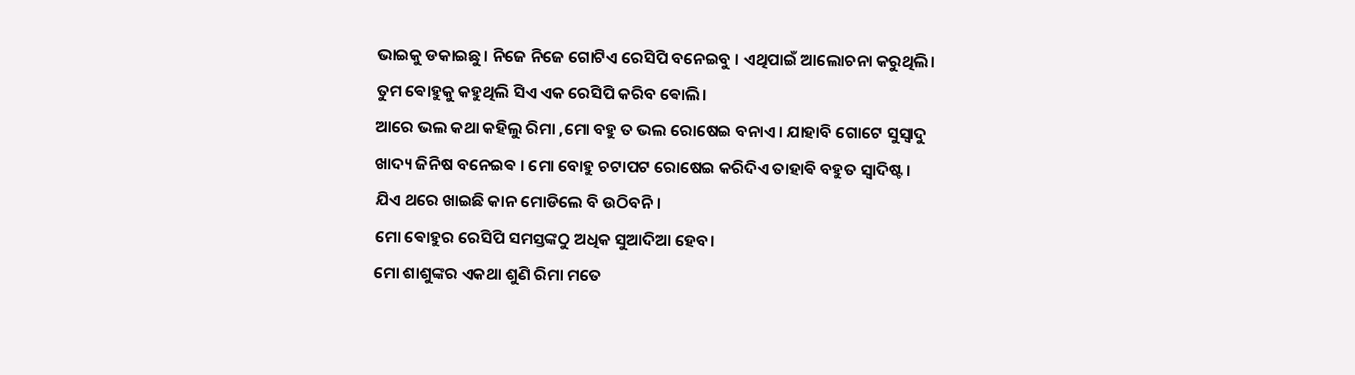ଭାଇକୁ ଡକାଇଛୁ। ନିଜେ ନିଜେ ଗୋଟିଏ ରେସିପି ବନେଇବୁ । ଏଥିପାଇଁ ଆଲୋଚନା କରୁଥିଲି। ତୁମ ଵୋହୁକୁ କହୁଥିଲି ସିଏ ଏକ ରେସିପି କରିବ ଵୋଲି।
ଆରେ ଭଲ କଥା କହିଲୁ ରିମା ,ମୋ ବହୁ ତ ଭଲ ରୋଷେଇ ବନାଏ। ଯାହାବି ଗୋଟେ ସୁସ୍ବାଦୁ ଖାଦ୍ୟ ଜିନିଷ ବନେଇଵ । ମୋ ବୋହୁ ଚଟାପଟ ରୋଷେଇ କରିଦିଏ ତାହାଵି ବହୁତ ସ୍ବାଦିଷ୍ଟ । ଯିଏ ଥରେ ଖାଇଛି କାନ ମୋଡିଲେ ବି ଉଠିବନି।
ମୋ ଵୋହୁର ରେସିପି ସମସ୍ତଙ୍କଠୁ ଅଧିକ ସୁଆଦିଆ ହେବ।
ମୋ ଶାଶୁଙ୍କର ଏକଥା ଶୁଣି ରିମା ମତେ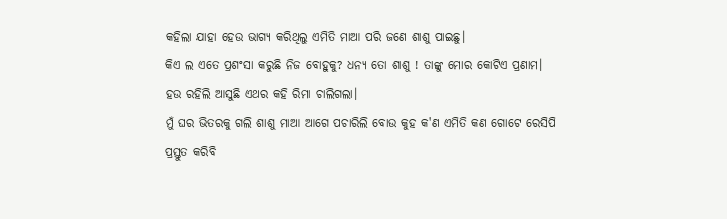କହିଲା ଯାହା ହେଉ ଭାଗ୍ୟ କରିଥିଲୁ ଏମିତି ମାଆ ପରି ଜଣେ ଶାଶୁ ପାଇଛୁ।
କିଏ ଲ ଏତେ ପ୍ରଶଂସା କରୁଛି ନିଜ ବୋହୁକୁ? ଧନ୍ୟ ତୋ ଶାଶୁ ! ତାଙ୍କୁ ମୋର କୋଟିଏ ପ୍ରଣାମ।
ହଉ ରହିଲି ଆସୁଛି ଏଥର କହି ରିମା ଚାଲିଗଲା।
ମୁଁ ଘର ଭିତରକୁ ଗଲି ଶାଶୁ ମାଆ ଆଗେ ପଚାରିଲି ବୋଉ କୁହ କ'ଣ ଏମିତି କଣ ଗୋଟେ ରେସିପି ପ୍ରସ୍ତୁତ କରିବି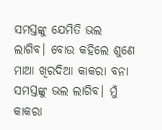ସମସ୍ତଙ୍କୁ ଯେମିତି ଭଲ ଲାଗିବ। ବୋଉ କହିଲେ ଶୁଣେ ମାଆ ଖିରଦିଆ କାକରା ବନା ସମସ୍ତଙ୍କୁ ଭଲ ଲାଗିବ। ମୁଁ କାକରା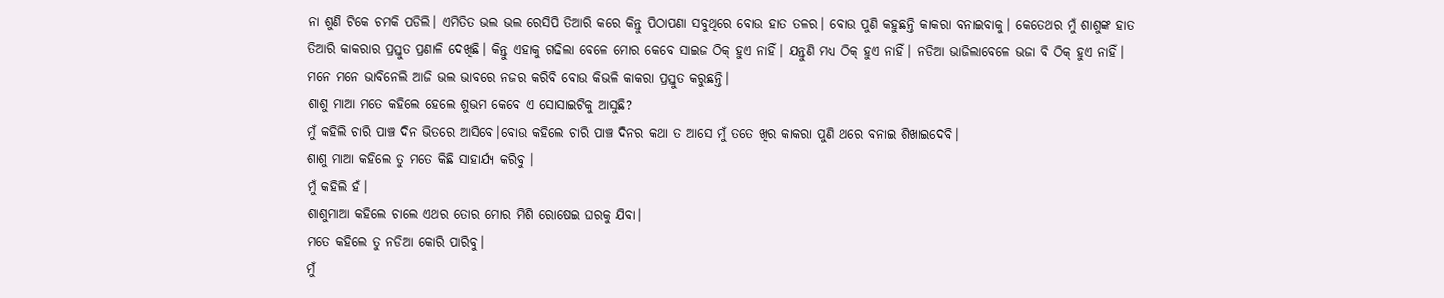ନା ଶୁଣି ଟିକେ ଚମକି ପଡିଲି। ଏମିତିତ ଭଲ ଭଲ ରେସିପି ତିଆରି କରେ କିନ୍ତୁ ପିଠାପଣା ସବୁଥିରେ ବୋଉ ହାତ ତଳର। ବୋଉ ପୁଣି କହୁଛନ୍ତି କାକରା ବନାଇବାକୁ। କେତେଥର ମୁଁ ଶାଶୁଙ୍କ ହାତ ତିଆରି କାକରାର ପ୍ରସ୍ତୁତ ପ୍ରଣାଳି ଦେଖିଛି। କିନ୍ତୁ ଏହାକୁ ଗଢିଲା ବେଳେ ମୋର କେବେ ସାଇଜ ଠିକ୍ ହୁଏ ନାହିଁ। ଯନ୍ତୁଣି ମଧ୍ୟ ଠିକ୍ ହୁଏ ନାହିଁ। ନଡିଆ ଭାଜିଲାବେଳେ ଭଜା ବି ଠିକ୍ ହୁଏ ନାହିଁ। ମନେ ମନେ ଭାବିନେଲି ଆଜି ଭଲ ଭାବରେ ନଜର କରିବି ବୋଉ କିଭଳି କାକରା ପ୍ରସ୍ତୁତ କରୁଛନ୍ତି।
ଶାଶୁ ମାଆ ମତେ କହିଲେ ହେଲେ ଶୁଭମ କେବେ ଏ ସୋସାଇଟିକୁ ଆସୁଛି?
ମୁଁ କହିଲି ଚାରି ପାଞ୍ଚ ଦିନ ଭିତରେ ଆସିବେ।ବୋଉ କହିଲେ ଚାରି ପାଞ୍ଚ ଦିନର କଥା ତ ଆସେ ମୁଁ ତତେ ଖିର କାକରା ପୁଣି ଥରେ ବନାଇ ଶିଖାଇଦେବି।
ଶାଶୁ ମାଆ କହିଲେ ତୁ ମତେ କିଛି ସାହାର୍ଯ୍ୟ କରିବୁ ।
ମୁଁ କହିଲି ହଁ।
ଶାଶୁମାଆ କହିଲେ ଚାଲେ ଏଥର ତୋର ମୋର ମିଶି ରୋଷେଇ ଘରକୁ ଯିବା।
ମତେ କହିଲେ ତୁ ନଡିଆ କୋରି ପାରିବୁ।
ମୁଁ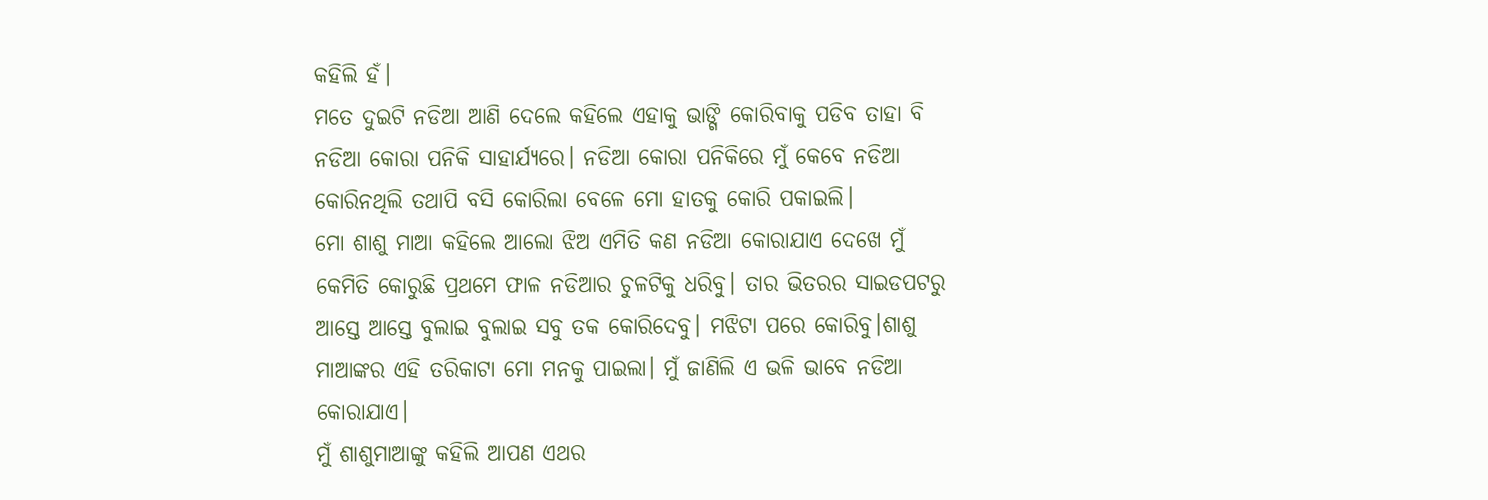କହିଲି ହଁ।
ମତେ ଦୁଇଟି ନଡିଆ ଆଣି ଦେଲେ କହିଲେ ଏହାକୁ ଭାଙ୍ଗି କୋରିବାକୁ ପଡିବ ତାହା ବି ନଡିଆ କୋରା ପନିକି ସାହାର୍ଯ୍ୟରେ। ନଡିଆ କୋରା ପନିକିରେ ମୁଁ କେବେ ନଡିଆ କୋରିନଥିଲି ତଥାପି ବସି କୋରିଲା ବେଳେ ମୋ ହାତକୁ କୋରି ପକାଇଲି।
ମୋ ଶାଶୁ ମାଆ କହିଲେ ଆଲୋ ଝିଅ ଏମିତି କଣ ନଡିଆ କୋରାଯାଏ ଦେଖେ ମୁଁ କେମିତି କୋରୁଛି ପ୍ରଥମେ ଫାଳ ନଡିଆର ଚୁଳଟିକୁ ଧରିବୁ। ତାର ଭିତରର ସାଇଡପଟରୁ ଆସ୍ତେ ଆସ୍ତେ ବୁଲାଇ ବୁଲାଇ ସବୁ ତକ କୋରିଦେବୁ। ମଝିଟା ପରେ କୋରିବୁ।ଶାଶୁ ମାଆଙ୍କର ଏହି ତରିକାଟା ମୋ ମନକୁ ପାଇଲା। ମୁଁ ଜାଣିଲି ଏ ଭଳି ଭାବେ ନଡିଆ କୋରାଯାଏ।
ମୁଁ ଶାଶୁମାଆଙ୍କୁ କହିଲି ଆପଣ ଏଥର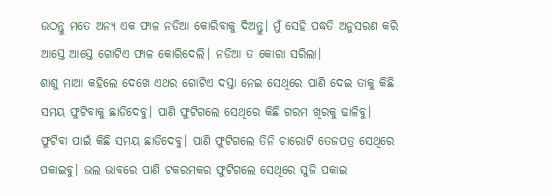ଉଠନ୍ତୁ ମତେ ଅନ୍ୟ ଏକ ଫାଳ ନଡିଆ କୋରିବାକୁ ଦିଅନ୍ତୁ। ମୁଁ ସେହି ପଦ୍ଧତି ଅନୁସରଣ କରି ଆସ୍ତେ ଆସ୍ତେ ଗୋଟିଏ ଫାଳ କୋରିଦେଲି। ନଡିଆ ତ କୋରା ସରିଲା।
ଶାଶୁ ମାଆ କହିଲେ ଦେଖେ ଏଥର ଗୋଟିଏ ଦସ୍ତା ନେଇ ସେଥିରେ ପାଣି ଦେଇ ତାକୁ କିଛି ସମୟ ଫୁଟିବାକୁ ଛାଡିଦେବୁ। ପାଣି ଫୁଟିଗଲେ ସେଥିରେ କିଛି ଗରମ ଖିରକୁ ଢାଳିବୁ। ଫୁଟିବା ପାଇଁ କିଛି ସମୟ ଛାଡିଦେବୁ। ପାଣି ଫୁଟିଗଲେ ତିନି ଚାରୋଟି ତେଜପତ୍ର ସେଥିରେ ପକାଇବୁ। ଭଲ ଭାବରେ ପାଣି ଟକରମକର ଫୁଟିଗଲେ ସେଥିରେ ସୁଜି ପକାଇ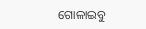ଗୋଳାଇବୁ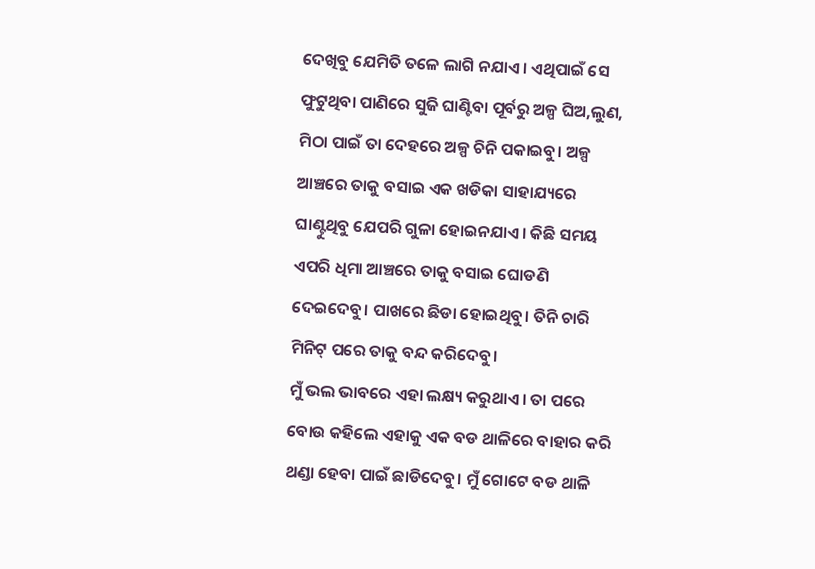ଦେଖିବୁ ଯେମିତି ତଳେ ଲାଗି ନଯାଏ। ଏଥିପାଇଁ ସେ ଫୁଟୁଥିବା ପାଣିରେ ସୁଜି ଘାଣ୍ଟିବା ପୂର୍ବରୁ ଅଳ୍ପ ଘିଅ,ଲୁଣ, ମିଠା ପାଇଁ ତା ଦେହରେ ଅଳ୍ପ ଚିନି ପକାଇବୁ। ଅଳ୍ପ ଆଞ୍ଚରେ ତାକୁ ବସାଇ ଏକ ଖଡିକା ସାହାଯ୍ୟରେ ଘାଣ୍ଟୁଥିବୁ ଯେପରି ଗୁଳା ହୋଇନଯାଏ। କିଛି ସମୟ ଏପରି ଧିମା ଆଞ୍ଚରେ ତାକୁ ବସାଇ ଘୋଡଣି ଦେଇଦେବୁ। ପାଖରେ ଛିଡା ହୋଇଥିବୁ। ତିନି ଚାରି ମିନିଟ୍ ପରେ ତାକୁ ବନ୍ଦ କରିଦେବୁ।
ମୁଁ ଭଲ ଭାବରେ ଏହା ଲକ୍ଷ୍ୟ କରୁଥାଏ। ତା ପରେ ବୋଉ କହିଲେ ଏହାକୁ ଏକ ବଡ ଥାଳିରେ ବାହାର କରି ଥଣ୍ଡା ହେବା ପାଇଁ ଛାଡିଦେବୁ। ମୁଁ ଗୋଟେ ବଡ ଥାଳି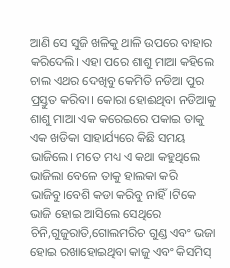ଆଣି ସେ ସୁଜି ଖଳିକୁ ଥାଳି ଉପରେ ବାହାର କରିଦେଲି। ଏହା ପରେ ଶାଶୁ ମାଆ କହିଲେ ଚାଲ ଏଥର ଦେଖିବୁ କେମିତି ନଡିଆ ପୁର ପ୍ରସ୍ତୁତ କରିବା। କୋରା ହୋଈଥିବା ନଡିଆକୁ ଶାଶୁ ମାଆ ଏକ କରେଇରେ ପକାଇ ତାକୁ ଏକ ଖଡିକା ସାହାର୍ଯ୍ୟରେ କିଛି ସମୟ ଭାଜିଲେ। ମତେ ମଧ୍ୟ ଏ କଥା କହୁଥିଲେ ଭାଜିଲା ବେଳେ ତାକୁ ହାଲକା କରି ଭାଜିବୁ।ବେଶି କଡା କରିବୁ ନାହିଁ।ଟିକେ ଭାଜି ହୋଇ ଆସିଲେ ସେଥିରେ ଚିନି,ଗୁଜୁରାତି,ଗୋଲମରିଚ ଗୁଣ୍ଡ ଏବଂ ଭଜା ହୋଇ ରଖାହୋଇଥିବା କାଜୁ ଏବଂ କିସମିସ୍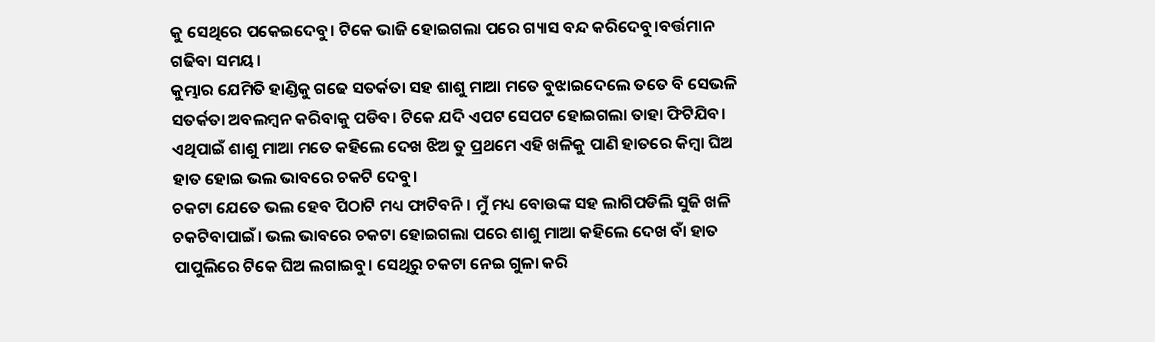କୁ ସେଥିରେ ପକେଇଦେବୁ। ଟିକେ ଭାଜି ହୋଇଗଲା ପରେ ଗ୍ୟାସ ବନ୍ଦ କରିଦେବୁ।ବର୍ତ୍ତମାନ ଗଢିବା ସମୟ।
କୁମ୍ଭାର ଯେମିତି ହାଣ୍ଡିକୁ ଗଢେ ସତର୍କତା ସହ ଶାଶୁ ମାଆ ମତେ ବୁଝାଇଦେଲେ ତତେ ବି ସେଭଳି ସତର୍କତା ଅବଲମ୍ବନ କରିବାକୁ ପଡିବ। ଟିକେ ଯଦି ଏପଟ ସେପଟ ହୋଇଗଲା ତାହା ଫିଟିଯିବ। ଏଥିପାଇଁ ଶାଶୁ ମାଆ ମତେ କହିଲେ ଦେଖ ଝିଅ ତୁ ପ୍ରଥମେ ଏହି ଖଳିକୁ ପାଣି ହାତରେ କିମ୍ବା ଘିଅ ହାତ ହୋଇ ଭଲ ଭାବରେ ଚକଟି ଦେବୁ।
ଚକଟା ଯେତେ ଭଲ ହେବ ପିଠାଟି ମଧ୍ୟ ଫାଟିବନି। ମୁଁ ମଧ୍ୟ ବୋଉଙ୍କ ସହ ଲାଗିପଡିଲି ସୁଜି ଖଳି ଚକଟିବାପାଇଁ। ଭଲ ଭାବରେ ଚକଟା ହୋଇଗଲା ପରେ ଶାଶୁ ମାଆ କହିଲେ ଦେଖ ବାଁ ହାତ ପାପୁଲିରେ ଟିକେ ଘିଅ ଲଗାଇବୁ। ସେଥିରୁ ଚକଟା ନେଇ ଗୁଳା କରି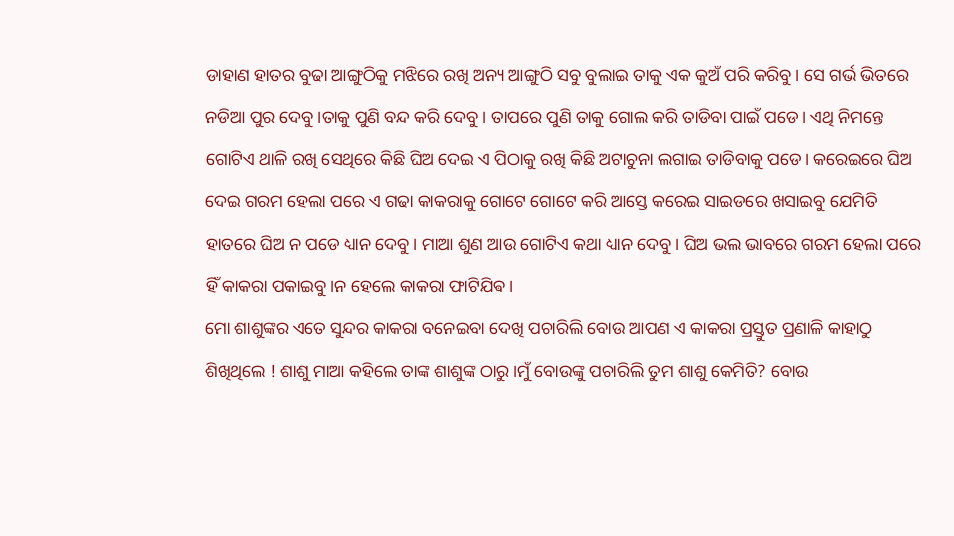ଡାହାଣ ହାତର ବୁଢା ଆଙ୍ଗୁଠିକୁ ମଝିରେ ରଖି ଅନ୍ୟ ଆଙ୍ଗୁଠି ସବୁ ବୁଲାଇ ତାକୁ ଏକ କୁଅଁ ପରି କରିବୁ। ସେ ଗର୍ଭ ଭିତରେ ନଡିଆ ପୁର ଦେବୁ।ତାକୁ ପୁଣି ବନ୍ଦ କରି ଦେବୁ। ତାପରେ ପୁଣି ତାକୁ ଗୋଲ କରି ତାଡିବା ପାଇଁ ପଡେ। ଏଥି ନିମନ୍ତେ ଗୋଟିଏ ଥାଳି ରଖି ସେଥିରେ କିଛି ଘିଅ ଦେଇ ଏ ପିଠାକୁ ରଖି କିଛି ଅଟାଚୁନା ଲଗାଇ ତାଡିବାକୁ ପଡେ। କରେଇରେ ଘିଅ ଦେଇ ଗରମ ହେଲା ପରେ ଏ ଗଢା କାକରାକୁ ଗୋଟେ ଗୋଟେ କରି ଆସ୍ତେ କରେଇ ସାଇଡରେ ଖସାଇବୁ ଯେମିତି ହାତରେ ଘିଅ ନ ପଡେ ଧ୍ୟାନ ଦେବୁ। ମାଆ ଶୁଣ ଆଉ ଗୋଟିଏ କଥା ଧ୍ୟାନ ଦେବୁ। ଘିଅ ଭଲ ଭାବରେ ଗରମ ହେଲା ପରେ ହିଁ କାକରା ପକାଇବୁ।ନ ହେଲେ କାକରା ଫାଟିଯିଵ।
ମୋ ଶାଶୁଙ୍କର ଏତେ ସୁନ୍ଦର କାକରା ବନେଇବା ଦେଖି ପଚାରିଲି ବୋଉ ଆପଣ ଏ କାକରା ପ୍ରସ୍ତୁତ ପ୍ରଣାଳି କାହାଠୁ ଶିଖିଥିଲେ ! ଶାଶୁ ମାଆ କହିଲେ ତାଙ୍କ ଶାଶୁଙ୍କ ଠାରୁ।ମୁଁ ବୋଉଙ୍କୁ ପଚାରିଲି ତୁମ ଶାଶୁ କେମିତି? ବୋଉ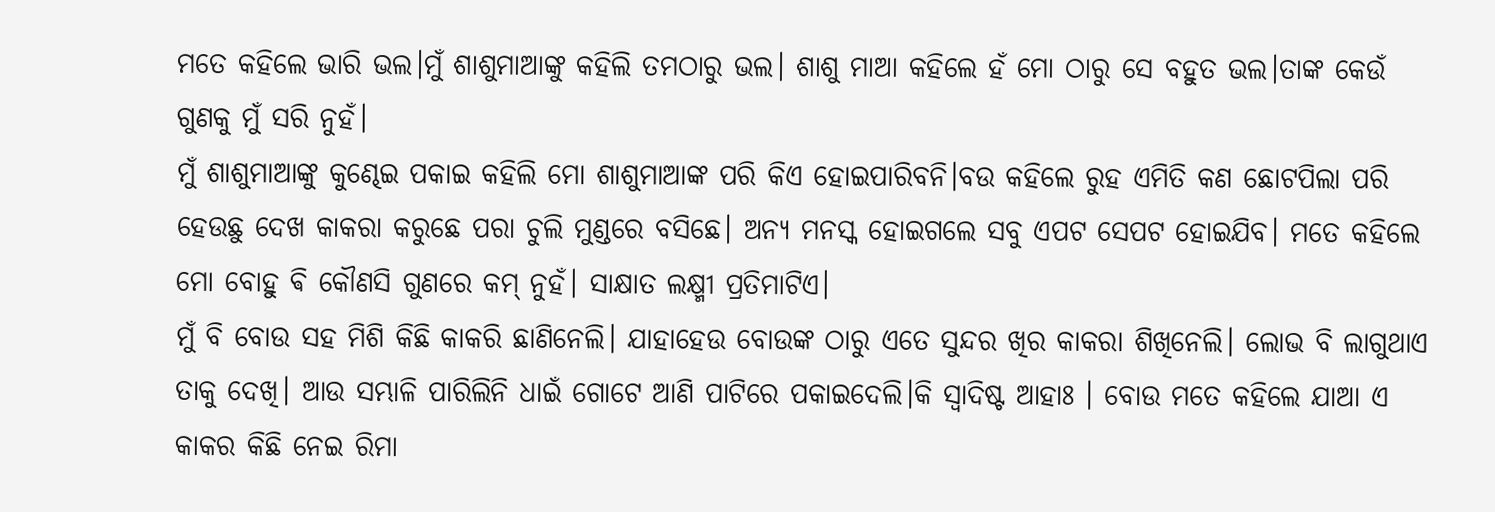ମତେ କହିଲେ ଭାରି ଭଲ।ମୁଁ ଶାଶୁମାଆଙ୍କୁ କହିଲି ତମଠାରୁ ଭଲ। ଶାଶୁ ମାଆ କହିଲେ ହଁ ମୋ ଠାରୁ ସେ ବହୁତ ଭଲ।ତାଙ୍କ କେଉଁ ଗୁଣକୁ ମୁଁ ସରି ନୁହଁ।
ମୁଁ ଶାଶୁମାଆଙ୍କୁ କୁଣ୍ଢେଇ ପକାଇ କହିଲି ମୋ ଶାଶୁମାଆଙ୍କ ପରି କିଏ ହୋଇପାରିବନି।ବଉ କହିଲେ ରୁହ ଏମିତି କଣ ଛୋଟପିଲା ପରି ହେଉଛୁ ଦେଖ କାକରା କରୁଛେ ପରା ଚୁଲି ମୁଣ୍ଡରେ ବସିଛେ। ଅନ୍ୟ ମନସ୍କ ହୋଇଗଲେ ସବୁ ଏପଟ ସେପଟ ହୋଇଯିବ। ମତେ କହିଲେ ମୋ ବୋହୁ ଵି କୌଣସି ଗୁଣରେ କମ୍ ନୁହଁ। ସାକ୍ଷାତ ଲକ୍ଷ୍ମୀ ପ୍ରତିମାଟିଏ।
ମୁଁ ବି ବୋଉ ସହ ମିଶି କିଛି କାକରି ଛାଣିନେଲି। ଯାହାହେଉ ବୋଉଙ୍କ ଠାରୁ ଏତେ ସୁନ୍ଦର ଖିର କାକରା ଶିଖିନେଲି। ଲୋଭ ବି ଲାଗୁଥାଏ ତାକୁ ଦେଖି। ଆଉ ସମ୍ଭାଳି ପାରିଲିନି ଧାଇଁ ଗୋଟେ ଆଣି ପାଟିରେ ପକାଇଦେଲି।କି ସ୍ବାଦିଷ୍ଟ ଆହାଃ । ବୋଉ ମତେ କହିଲେ ଯାଆ ଏ କାକର କିଛି ନେଇ ରିମା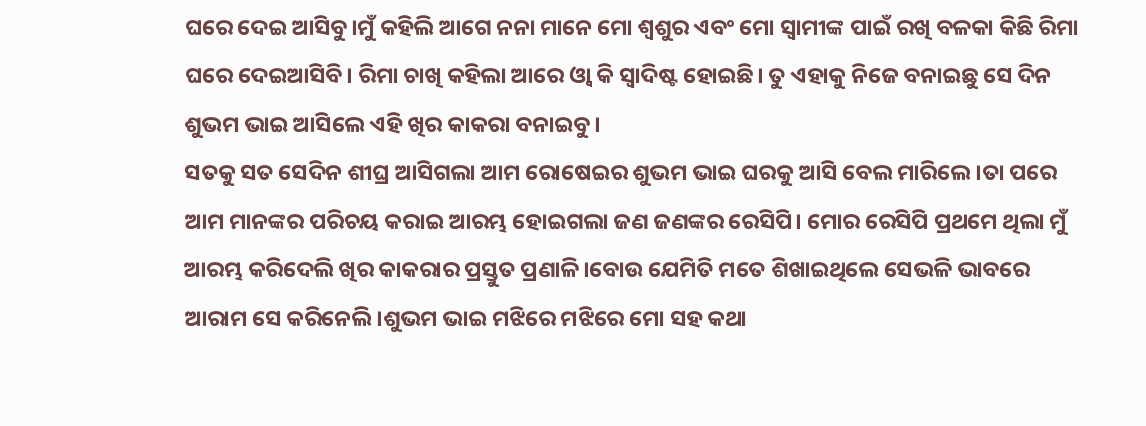ଘରେ ଦେଇ ଆସିବୁ।ମୁଁ କହିଲି ଆଗେ ନନା ମାନେ ମୋ ଶ୍ବଶୁର ଏବଂ ମୋ ସ୍ବାମୀଙ୍କ ପାଇଁ ରଖି ବଳକା କିଛି ରିମା ଘରେ ଦେଇଆସିବି। ରିମା ଚାଖି କହିଲା ଆରେ ଓ୍ବା କି ସ୍ବାଦିଷ୍ଟ ହୋଇଛି। ତୁ ଏହାକୁ ନିଜେ ବନାଇଛୁ ସେ ଦିନ ଶୁଭମ ଭାଇ ଆସିଲେ ଏହି ଖିର କାକରା ବନାଇବୁ।
ସତକୁ ସତ ସେଦିନ ଶୀଘ୍ର ଆସିଗଲା ଆମ ରୋଷେଇର ଶୁଭମ ଭାଇ ଘରକୁ ଆସି ବେଲ ମାରିଲେ।ତା ପରେ ଆମ ମାନଙ୍କର ପରିଚୟ କରାଇ ଆରମ୍ଭ ହୋଇଗଲା ଜଣ ଜଣଙ୍କର ରେସିପି। ମୋର ରେସିପି ପ୍ରଥମେ ଥିଲା ମୁଁ ଆରମ୍ଭ କରିଦେଲି ଖିର କାକରାର ପ୍ରସ୍ତୁତ ପ୍ରଣାଳି।ବୋଉ ଯେମିତି ମତେ ଶିଖାଇଥିଲେ ସେଭଳି ଭାବରେ ଆରାମ ସେ କରିନେଲି।ଶୁଭମ ଭାଇ ମଝିରେ ମଝିରେ ମୋ ସହ କଥା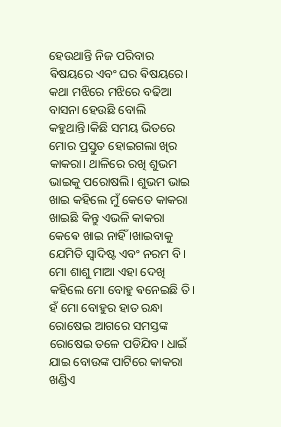ହେଉଥାନ୍ତି ନିଜ ପରିବାର ଵିଷୟରେ ଏବଂ ଘର ଵିଷୟରେ।
କଥା ମଝିରେ ମଝିରେ ବଢିଆ ବାସନା ହେଉଛି ବୋଲି କହୁଥାନ୍ତି।କିଛି ସମୟ ଭିତରେ ମୋର ପ୍ରସ୍ତୁତ ହୋଇଗଲା ଖିର କାକରା। ଥାଳିରେ ରଖି ଶୁଭମ ଭାଇକୁ ପରୋଷଲି। ଶୁଭମ ଭାଇ ଖାଇ କହିଲେ ମୁଁ କେତେ କାକରା ଖାଇଛି କିନ୍ତୁ ଏଭଳି କାକରା କେଵେ ଖାଇ ନାହିଁ ।ଖାଇବାକୁ ଯେମିତି ସ୍ବାଦିଷ୍ଟ ଏବଂ ନରମ ବି। ମୋ ଶାଶୁ ମାଆ ଏହା ଦେଖି କହିଲେ ମୋ ବୋହୁ ଵନେଇଛି ତି। ହଁ ମୋ ବୋହୁର ହାତ ରନ୍ଧା ରୋଷେଇ ଆଗରେ ସମସ୍ତଙ୍କ ରୋଷେଇ ତଳେ ପଡିଯିବ। ଧାଇଁ ଯାଇ ବୋଉଙ୍କ ପାଟିରେ କାକରା ଖଣ୍ଡିଏ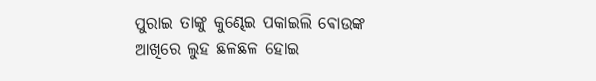ପୁରାଇ ତାଙ୍କୁ କୁଣ୍ଢେଇ ପକାଇଲି ଵୋଉଙ୍କ ଆଖିରେ ଲୁହ ଛଳଛଳ ହୋଇ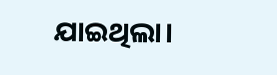ଯାଇଥିଲା।